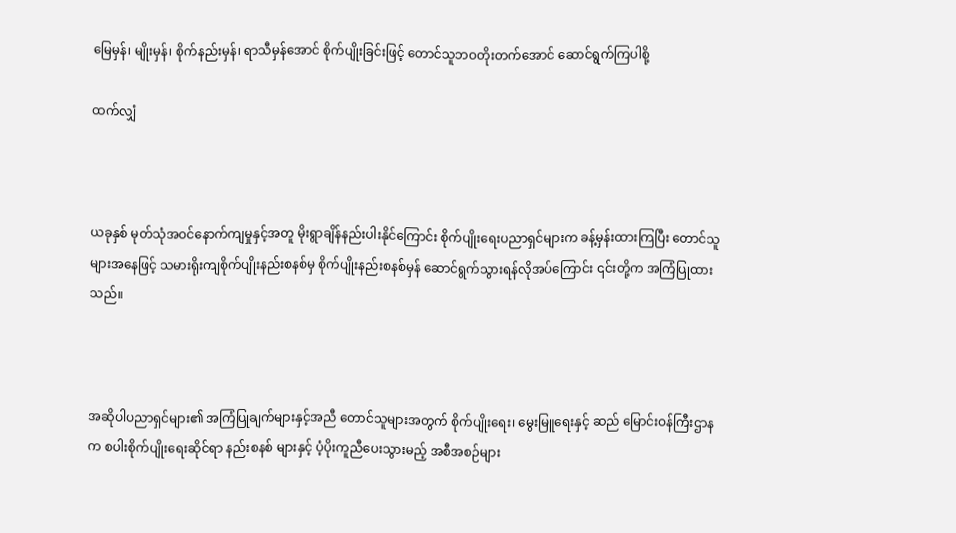မြေမှန်၊ မျိုးမှန်၊ စိုက်နည်းမှန်၊ ရာသီမှန်အောင် စိုက်ပျိုးခြင်းဖြင့် တောင်သူဘဝတိုးတက်အောင် ဆောင်ရွက်ကြပါစို့

ထက်လျှံ



ယခုနှစ် မုတ်သုံအဝင်နောက်ကျမှုနှင့်အတူ မိုးရွာချိန်နည်းပါးနိုင်ကြောင်း စိုက်ပျိုးရေးပညာရှင်များက ခန့်မှန်းထားကြပြီး တောင်သူများအနေဖြင့် သမားရိုးကျစိုက်ပျိုးနည်းစနစ်မှ စိုက်ပျိုးနည်းစနစ်မှန် ဆောင်ရွက်သွားရန်လိုအပ်ကြောင်း ၎င်းတို့က အကြံပြုထားသည်။



အဆိုပါပညာရှင်များ၏ အကြံပြုချက်များနှင့်အညီ တောင်သူများအတွက် စိုက်ပျိုးရေး၊ မွေးမြူရေးနှင့် ဆည် မြောင်းဝန်ကြီးဌာနက စပါးစိုက်ပျိုးရေးဆိုင်ရာ နည်းစနစ် များနှင့် ပံ့ပိုးကူညီပေးသွားမည့် အစီအစဉ်များ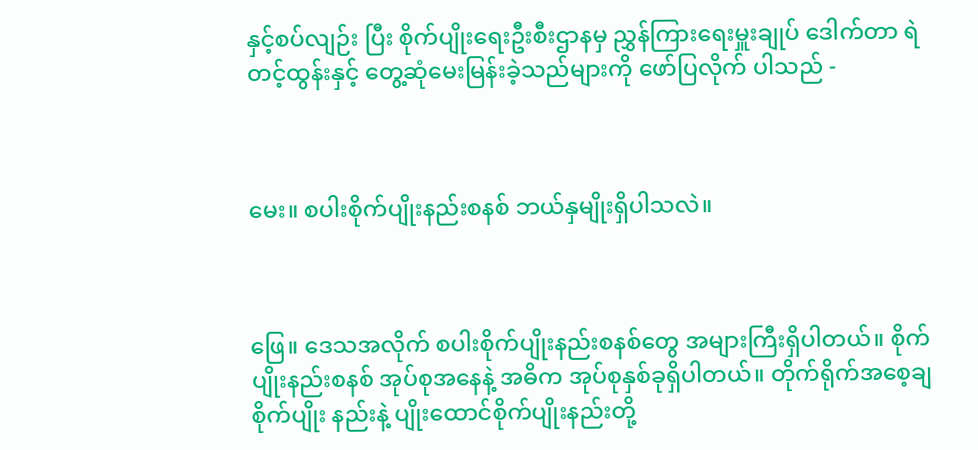နှင့်စပ်လျဉ်း ပြီး စိုက်ပျိုးရေးဦးစီးဌာနမှ ညွှန်ကြားရေးမှူးချုပ် ဒေါက်တာ ရဲတင့်ထွန်းနှင့် တွေ့ဆုံမေးမြန်းခဲ့သည်များကို ဖော်ပြလိုက် ပါသည် -



မေး။ စပါးစိုက်ပျိုးနည်းစနစ် ဘယ်နှမျိုးရှိပါသလဲ။



ဖြေ။ ဒေသအလိုက် စပါးစိုက်ပျိုးနည်းစနစ်တွေ အများကြီးရှိပါတယ်။ စိုက်ပျိုးနည်းစနစ် အုပ်စုအနေနဲ့ အဓိက အုပ်စုနှစ်ခုရှိပါတယ်။ တိုက်ရိုက်အစေ့ချ စိုက်ပျိုး နည်းနဲ့ ပျိုးထောင်စိုက်ပျိုးနည်းတို့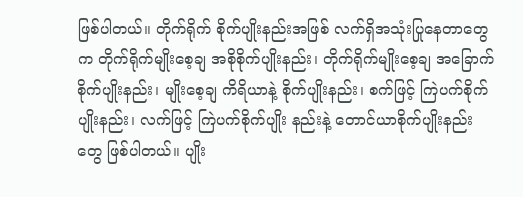ဖြစ်ပါတယ်။ တိုက်ရိုက် စိုက်ပျိုးနည်းအဖြစ် လက်ရှိအသုံးပြုနေတာတွေက တိုက်ရိုက်မျိုးစေ့ချ အစိုစိုက်ပျိုးနည်း၊ တိုက်ရိုက်မျိုးစေ့ချ အခြောက်စိုက်ပျိုးနည်း၊ မျိုးစေ့ချ ကိရိယာနဲ့ စိုက်ပျိုးနည်း၊ စက်ဖြင့် ကြဲပက်စိုက်ပျိုးနည်း၊ လက်ဖြင့် ကြဲပက်စိုက်ပျိုး နည်းနဲ့ တောင်ယာစိုက်ပျိုးနည်းတွေ ဖြစ်ပါတယ်။ ပျိုး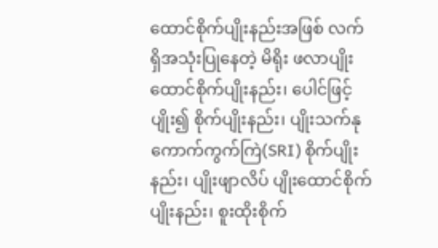ထောင်စိုက်ပျိုးနည်းအဖြစ် လက်ရှိအသုံးပြုနေတဲ့ မိရိုး ဖလာပျိုးထောင်စိုက်ပျိုးနည်း၊ ပေါင်ဖြင့်ပျိုး၍ စိုက်ပျိုးနည်း၊ ပျိုးသက်နုကောက်ကွက်ကြဲ(SRI) စိုက်ပျိုးနည်း၊ ပျိုးဖျာလိပ် ပျိုးထောင်စိုက်ပျိုးနည်း၊ စူးထိုးစိုက်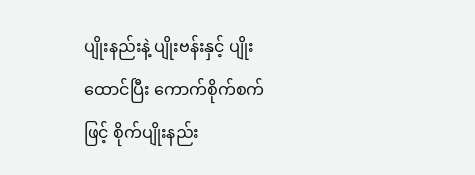ပျိုးနည်းနဲ့ ပျိုးဗန်းနှင့် ပျိုးထောင်ပြီး ကောက်စိုက်စက်ဖြင့် စိုက်ပျိုးနည်း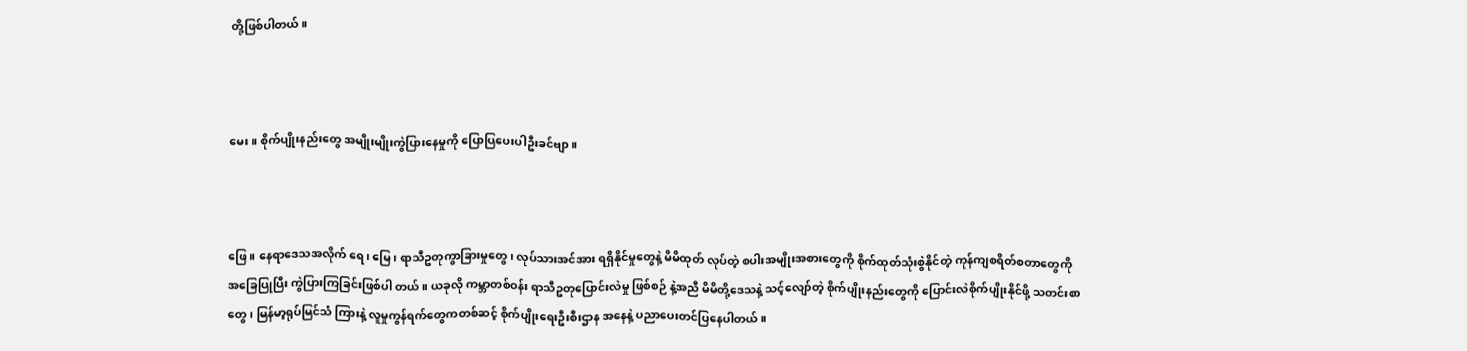တို့ဖြစ်ပါတယ်။



မေး။ စိုက်ပျိုးနည်းတွေ အမျိုးမျိုးကွဲပြားနေမှုကို ပြောပြပေးပါဦးခင်ဗျာ။



ဖြေ။ နေရာဒေသအလိုက် ရေ၊ မြေ၊ ရာသီဥတုကွာခြားမှုတွေ၊ လုပ်သားအင်အား ရရှိနိုင်မှုတွေနဲ့ မိမိထုတ် လုပ်တဲ့ စပါးအမျိုးအစားတွေကို စိုက်ထုတ်သုံးစွဲနိုင်တဲ့ ကုန်ကျစရိတ်စတာတွေကို အခြေပြုပြီး ကွဲပြားကြခြင်းဖြစ်ပါ တယ်။ ယခုလို ကမ္ဘာတစ်ဝန်း ရာသီဥတုပြောင်းလဲမှု ဖြစ်စဉ် နဲ့အညီ မိမိတို့ဒေသနဲ့ သင့်လျော်တဲ့ စိုက်ပျိုးနည်းတွေကို ပြောင်းလဲစိုက်ပျိုးနိုင်ဖို့ သတင်းစာတွေ၊ မြန်မာ့ရုပ်မြင်သံ ကြားနဲ့ လူမှုကွန်ရက်တွေကတစ်ဆင့် စိုက်ပျိုးရေးဦးစီးဌာန အနေနဲ့ ပညာပေးတင်ပြနေပါတယ်။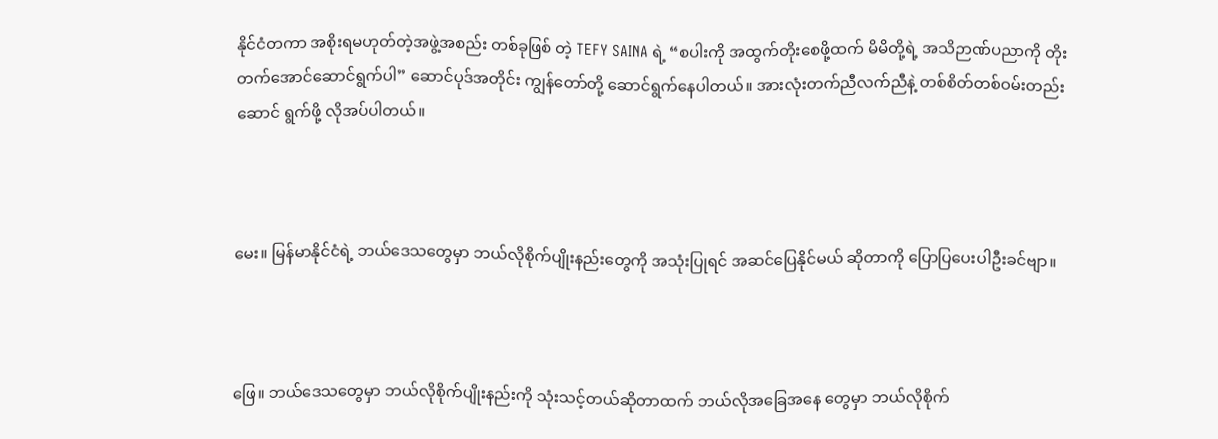နိုင်ငံတကာ အစိုးရမဟုတ်တဲ့အဖွဲ့အစည်း တစ်ခုဖြစ် တဲ့ TEFY SAINA ရဲ့ “စပါးကို အထွက်တိုးစေဖို့ထက် မိမိတို့ရဲ့ အသိဉာဏ်ပညာကို တိုးတက်အောင်ဆောင်ရွက်ပါ” ဆောင်ပုဒ်အတိုင်း ကျွန်တော်တို့ ဆောင်ရွက်နေပါတယ်။ အားလုံးတက်ညီလက်ညီနဲ့ တစ်စိတ်တစ်ဝမ်းတည်းဆောင် ရွက်ဖို့ လိုအပ်ပါတယ်။



မေး။ မြန်မာနိုင်ငံရဲ့ ဘယ်ဒေသတွေမှာ ဘယ်လိုစိုက်ပျိုးနည်းတွေကို အသုံးပြုရင် အဆင်ပြေနိုင်မယ် ဆိုတာကို ပြောပြပေးပါဦးခင်ဗျာ။



ဖြေ။ ဘယ်ဒေသတွေမှာ ဘယ်လိုစိုက်ပျိုးနည်းကို သုံးသင့်တယ်ဆိုတာထက် ဘယ်လိုအခြေအနေ တွေမှာ ဘယ်လိုစိုက်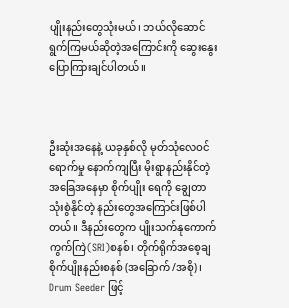ပျိုးနည်းတွေသုံးမယ်၊ ဘယ်လိုဆောင် ရွက်ကြမယ်ဆိုတဲ့အကြောင်းကို ဆွေးနွေးပြောကြားချင်ပါတယ်။



ဦးဆုံးအနေနဲ့ ယခုနှစ်လို မုတ်သုံလေဝင်ရောက်မှု နောက်ကျပြီး မိုးရွာနည်းနိုင်တဲ့ အခြေအနေမှာ စိုက်ပျိုး ရေကို ချွေတာသုံးစွဲနိုင်တဲ့ နည်းတွေအကြောင်းဖြစ်ပါတယ်။ ဒီနည်းတွေက ပျိုးသက်နုကောက်ကွက်ကြဲ(SRI)စနစ်၊ တိုက်ရိုက်အစေ့ချ စိုက်ပျိုးနည်းစနစ် (အခြောက် /အစို)၊ Drum Seeder ဖြင့်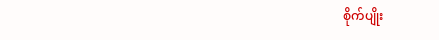စိုက်ပျိုး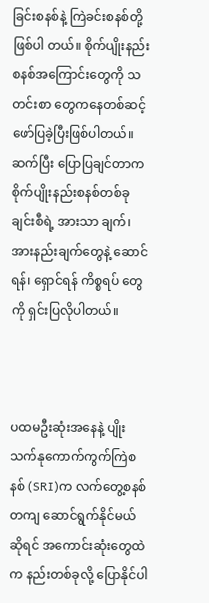ခြင်းစနစ်နဲ့ ကြဲခင်းစနစ်တို့ဖြစ်ပါ တယ်။ စိုက်ပျိုးနည်းစနစ်အကြောင်းတွေကို သတင်းစာ တွေကနေတစ်ဆင့် ဖော်ပြခဲ့ပြီးဖြစ်ပါတယ်။ ဆက်ပြီး ပြောပြချင်တာက စိုက်ပျိုးနည်းစနစ်တစ်ခုချင်းစီရဲ့ အားသာ ချက်၊ အားနည်းချက်တွေနဲ့ ဆောင်ရန်၊ ရှောင်ရန် ကိစ္စရပ် တွေကို ရှင်းပြလိုပါတယ်။



ပထမဦးဆုံးအနေနဲ့ ပျိုးသက်နုကောက်ကွက်ကြဲစနစ် (SRI)က လက်တွေ့စနစ်တကျ ဆောင်ရွက်နိုင်မယ်ဆိုရင် အကောင်းဆုံးတွေထဲက နည်းတစ်ခုလို့ ပြောနိုင်ပါ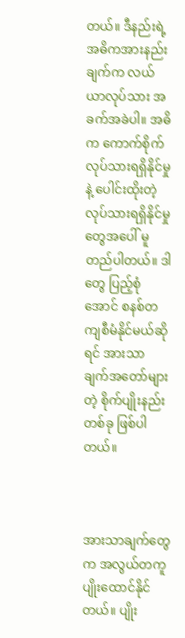တယ်။ ဒီနည်းရဲ့ အဓိကအားနည်းချက်က လယ်ယာလုပ်သား အခက်အခဲပါ။ အဓိက ကောက်စိုက်လုပ်သားရရှိနိုင်မှုနဲ့ ပေါင်းထိုးတဲ့ လုပ်သားရရှိနိုင်မှုတွေအပေါ် မူတည်ပါတယ်။ ဒါတွေ ပြည့်စုံအောင် စနစ်တကျစီမံနိုင်မယ်ဆိုရင် အားသာ ချက်အတော်များတဲ့ စိုက်ပျိုးနည်းတစ်ခု ဖြစ်ပါတယ်။



အားသာချက်တွေက အလွယ်တကူ ပျိုးထောင်နိုင် တယ်။ ပျိုး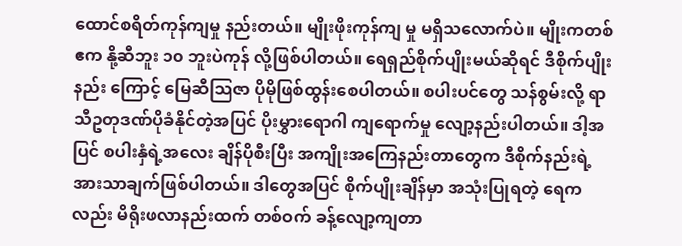ထောင်စရိတ်ကုန်ကျမှု နည်းတယ်။ မျိုးဖိုးကုန်ကျ မှု မရှိသလောက်ပဲ။ မျိုးကတစ်ဧက နို့ဆီဘူး ၁၀ ဘူးပဲကုန် လို့ဖြစ်ပါတယ်။ ရေရှည်စိုက်ပျိုးမယ်ဆိုရင် ဒီစိုက်ပျိုးနည်း ကြောင့် မြေဆီသြဇာ ပိုမိုဖြစ်ထွန်းစေပါတယ်။ စပါးပင်တွေ သန်စွမ်းလို့ ရာသီဥတုဒဏ်ပိုခံနိုင်တဲ့အပြင် ပိုးမွှားရောဂါ ကျရောက်မှု လျော့နည်းပါတယ်။ ဒါ့အပြင် စပါးနှံရဲ့အလေး ချိန်ပိုစီးပြီး အကျိုးအကြေနည်းတာတွေက ဒီစိုက်နည်းရဲ့ အားသာချက်ဖြစ်ပါတယ်။ ဒါတွေအပြင် စိုက်ပျိုးချိန်မှာ အသုံးပြုရတဲ့ ရေကလည်း မိရိုးဖလာနည်းထက် တစ်ဝက် ခန့်လျော့ကျတာ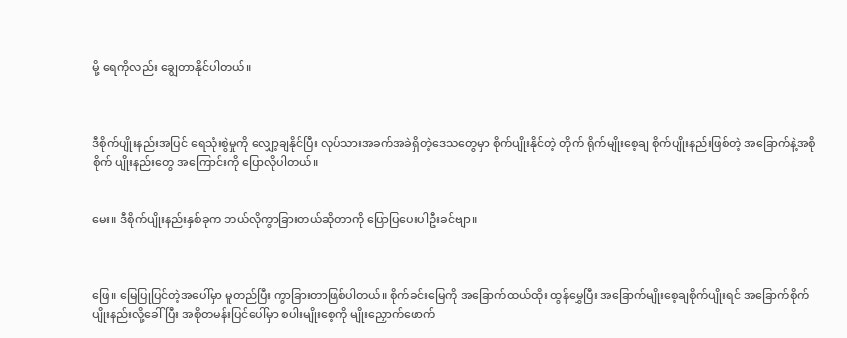မို့ ရေကိုလည်း ချွေတာနိုင်ပါတယ်။



ဒီစိုက်ပျိုးနည်းအပြင် ရေသုံးစွဲမှုကို လျှော့ချနိုင်ပြီး လုပ်သားအခက်အခဲရှိတဲ့ဒေသတွေမှာ စိုက်ပျိုးနိုင်တဲ့ တိုက် ရိုက်မျိုးစေ့ချ စိုက်ပျိုးနည်းဖြစ်တဲ့ အခြောက်နဲ့အစိုစိုက် ပျိုးနည်းတွေ အကြောင်းကို ပြောလိုပါတယ်။


မေး။ ဒီစိုက်ပျိုးနည်းနှစ်ခုက ဘယ်လိုကွာခြားတယ်ဆိုတာကို ပြောပြပေးပါဦးခင်ဗျာ။



ဖြေ။ မြေပြုပြင်တဲ့အပေါ်မှာ မူတည်ပြီး ကွာခြားတာဖြစ်ပါတယ်။ စိုက်ခင်းမြေကို အခြောက်ထယ်ထိုး ထွန်မွှေပြီး အခြောက်မျိုးစေ့ချစိုက်ပျိုးရင် အခြောက်စိုက်ပျိုးနည်းလို့ခေါ်ပြီး အစိုတမန်းပြင်ပေါ်မှာ စပါးမျိုးစေ့ကို မျိုးညှောက်ဖောက်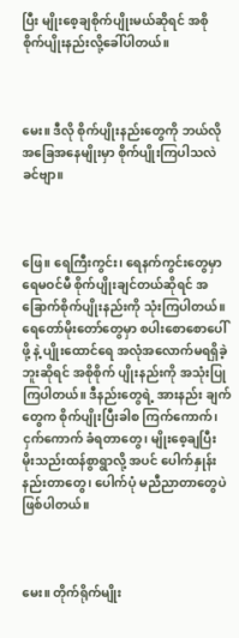ပြီး မျိုးစေ့ချစိုက်ပျိုးမယ်ဆိုရင် အစို စိုက်ပျိုးနည်းလို့ခေါ်ပါတယ်။



မေး။ ဒီလို စိုက်ပျိုးနည်းတွေကို ဘယ်လိုအခြေအနေမျိုးမှာ စိုက်ပျိုးကြပါသလဲခင်ဗျာ။



ဖြေ။ ရေကြီးကွင်း၊ ရေနက်ကွင်းတွေမှာ ရေမဝင်မီ စိုက်ပျိုးချင်တယ်ဆိုရင် အခြောက်စိုက်ပျိုးနည်းကို သုံးကြပါတယ်။ ရေတော်မိုးတော်တွေမှာ စပါးစောစောပေါ်ဖို့ နဲ့ ပျိုးထောင်ရေ အလုံအလောက်မရရှိခဲ့ဘူးဆိုရင် အစိုစိုက် ပျိုးနည်းကို အသုံးပြုကြပါတယ်။ ဒီနည်းတွေရဲ့ အားနည်း ချက်တွေက စိုက်ပျိုးပြီးခါစ ကြက်ကောက်၊ ငှက်ကောက် ခံရတာတွေ၊ မျိုးစေ့ချပြီး မိုးသည်းထန်စွာရွာလို့ အပင် ပေါက်နှုန်း နည်းတာတွေ၊ ပေါက်ပုံ မညီညာတာတွေပဲ ဖြစ်ပါတယ်။



မေး။ တိုက်ရိုက်မျိုး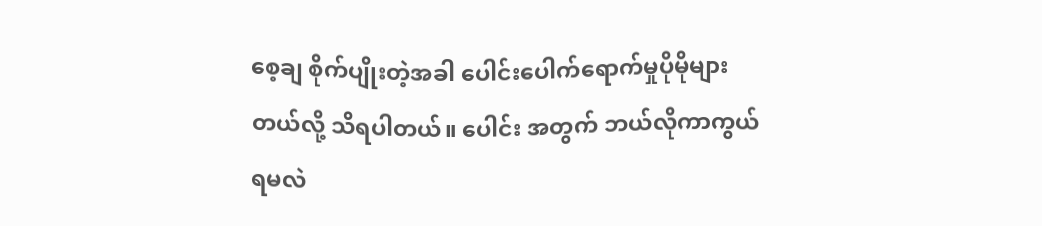စေ့ချ စိုက်ပျိုးတဲ့အခါ ပေါင်းပေါက်ရောက်မှုပိုမိုများတယ်လို့ သိရပါတယ်။ ပေါင်း အတွက် ဘယ်လိုကာကွယ်ရမလဲ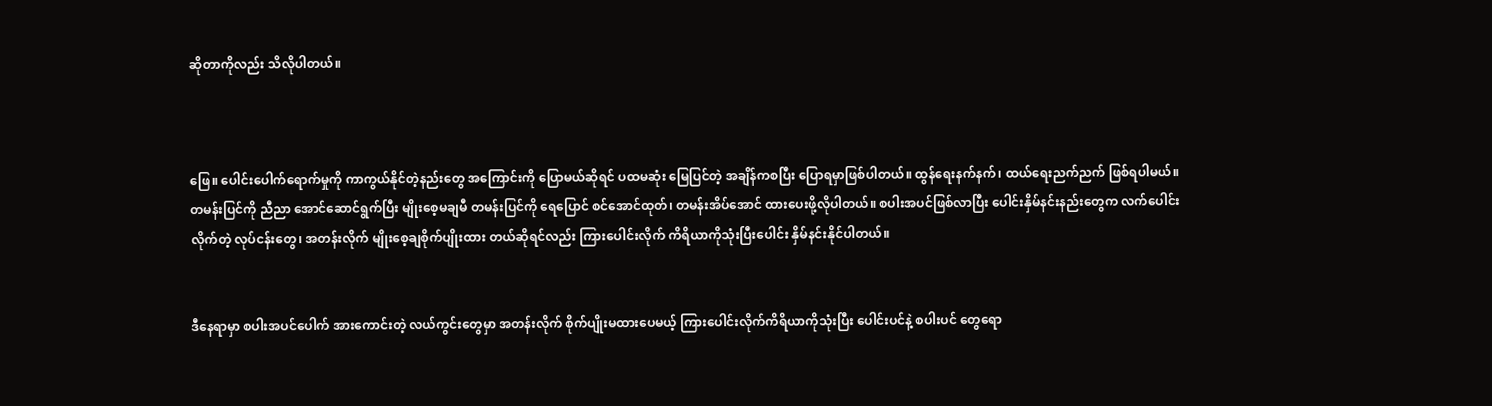ဆိုတာကိုလည်း သိလိုပါတယ်။



ဖြေ။ ပေါင်းပေါက်ရောက်မှုကို ကာကွယ်နိုင်တဲ့နည်းတွေ အကြောင်းကို ပြောမယ်ဆိုရင် ပထမဆုံး မြေပြင်တဲ့ အချိန်ကစပြီး ပြောရမှာဖြစ်ပါတယ်။ ထွန်ရေးနက်နက်၊ ထယ်ရေးညက်ညက် ဖြစ်ရပါမယ်။ တမန်းပြင်ကို ညီညာ အောင်ဆောင်ရွက်ပြီး မျိုးစေ့မချမီ တမန်းပြင်ကို ရေပြောင် စင်အောင်ထုတ်၊ တမန်းအိပ်အောင် ထားပေးဖို့လိုပါတယ်။ စပါးအပင်ဖြစ်လာပြီး ပေါင်းနှိမ်နင်းနည်းတွေက လက်ပေါင်း လိုက်တဲ့ လုပ်ငန်းတွေ၊ အတန်းလိုက် မျိုးစေ့ချစိုက်ပျိုးထား တယ်ဆိုရင်လည်း ကြားပေါင်းလိုက် ကိရိယာကိုသုံးပြီးပေါင်း နှိမ်နင်းနိုင်ပါတယ်။


ဒီနေရာမှာ စပါးအပင်ပေါက် အားကောင်းတဲ့ လယ်ကွင်းတွေမှာ အတန်းလိုက် စိုက်ပျိုးမထားပေမယ့် ကြားပေါင်းလိုက်ကိရိယာကိုသုံးပြီး ပေါင်းပင်နဲ့ စပါးပင် တွေရော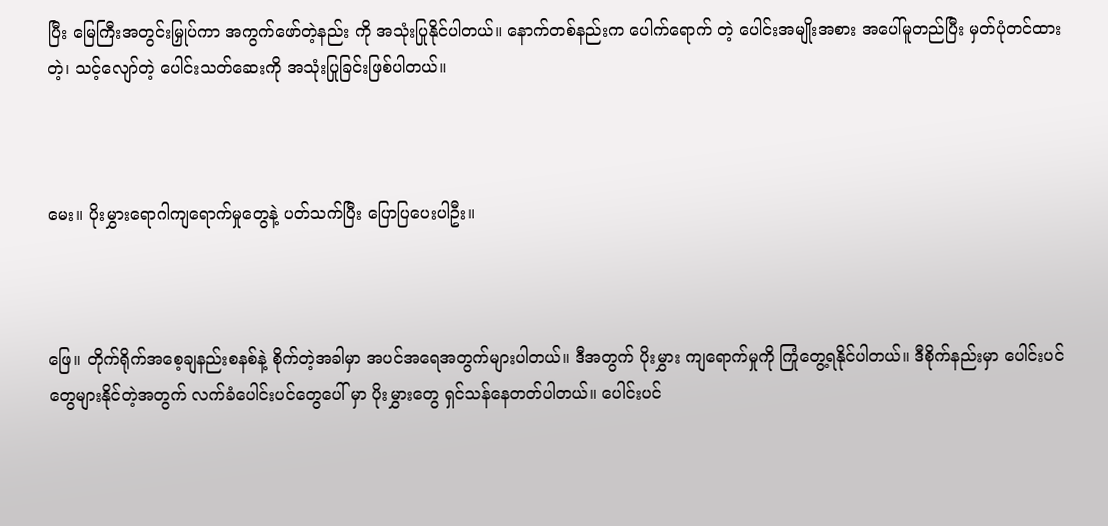ပြီး မြေကြီးအတွင်းမြှုပ်ကာ အကွက်ဖော်တဲ့နည်း ကို အသုံးပြုနိုင်ပါတယ်။ နောက်တစ်နည်းက ပေါက်ရောက် တဲ့ ပေါင်းအမျိုးအစား အပေါ်မူတည်ပြီး မှတ်ပုံတင်ထားတဲ့၊ သင့်လျော်တဲ့ ပေါင်းသတ်ဆေးကို အသုံးပြုခြင်းဖြစ်ပါတယ်။



မေး။ ပိုးမွှားရောဂါကျရောက်မှုတွေနဲ့ ပတ်သက်ပြီး ပြောပြပေးပါဦး။



ဖြေ။ တိုက်ရိုက်အစေ့ချနည်းစနစ်နဲ့ စိုက်တဲ့အခါမှာ အပင်အရေအတွက်များပါတယ်။ ဒီအတွက် ပိုးမွှား ကျရောက်မှုကို ကြုံတွေ့ရနိုင်ပါတယ်။ ဒီစိုက်နည်းမှာ ပေါင်းပင်တွေများနိုင်တဲ့အတွက် လက်ခံပေါင်းပင်တွေပေါ် မှာ ပိုးမွှားတွေ ရှင်သန်နေတတ်ပါတယ်။ ပေါင်းပင်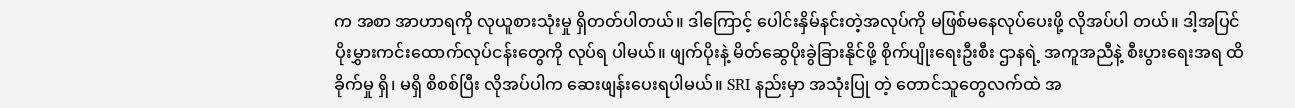က အစာ အာဟာရကို လုယူစားသုံးမှု ရှိတတ်ပါတယ်။ ဒါကြောင့် ပေါင်းနှိမ်နင်းတဲ့အလုပ်ကို မဖြစ်မနေလုပ်ပေးဖို့ လိုအပ်ပါ တယ်။ ဒါ့အပြင် ပိုးမွှားကင်းထောက်လုပ်ငန်းတွေကို လုပ်ရ ပါမယ်။ ဖျက်ပိုးနဲ့ မိတ်ဆွေပိုးခွဲခြားနိုင်ဖို့ စိုက်ပျိုးရေးဦးစီး ဌာနရဲ့ အကူအညီနဲ့ စီးပွားရေးအရ ထိခိုက်မှု ရှိ၊ မရှိ စိစစ်ပြီး လိုအပ်ပါက ဆေးဖျန်းပေးရပါမယ်။ SRI နည်းမှာ အသုံးပြု တဲ့ တောင်သူတွေလက်ထဲ အ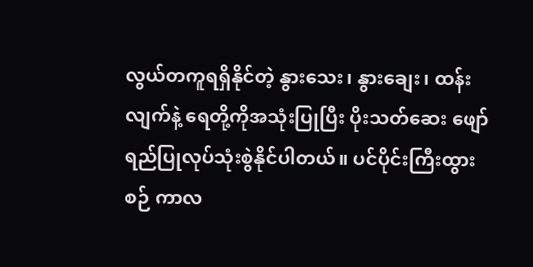လွယ်တကူရရှိနိုင်တဲ့ နွားသေး၊ နွားချေး၊ ထန်းလျက်နဲ့ ရေတို့ကိုအသုံးပြုပြီး ပိုးသတ်ဆေး ဖျော်ရည်ပြုလုပ်သုံးစွဲနိုင်ပါတယ်။ ပင်ပိုင်းကြီးထွားစဉ် ကာလ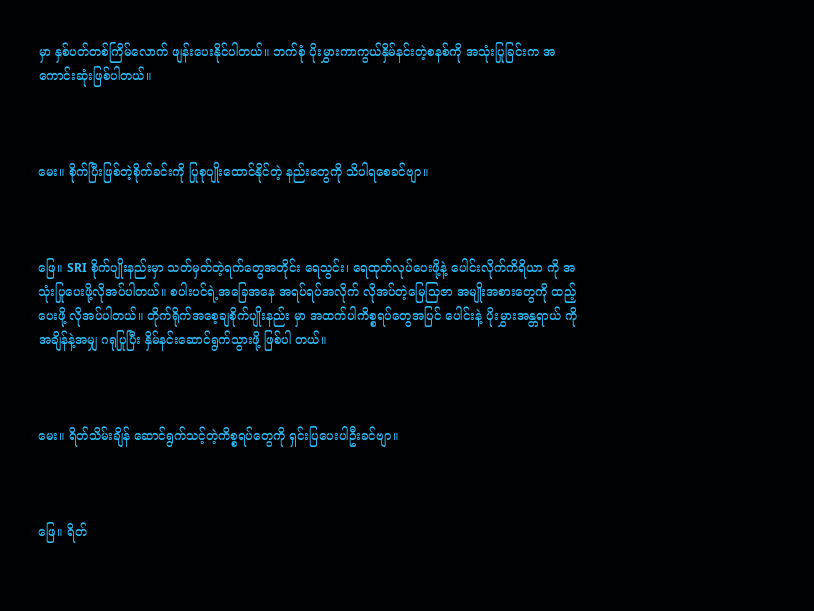မှာ နှစ်ပတ်တစ်ကြိမ်လောက် ဖျန်းပေးနိုင်ပါတယ်။ ဘက်စုံ ပိုးမွှားကာကွယ်နှိမ်နင်းတဲ့စနစ်ကို အသုံးပြုခြင်းက အကောင်းဆုံးဖြစ်ပါတယ်။



မေး။ စိုက်ပြီးဖြစ်တဲ့စိုက်ခင်းကို ပြုစုပျိုးထောင်နိုင်တဲ့ နည်းတွေကို သိပါရစေခင်ဗျာ။



ဖြေ။ SRI စိုက်ပျိုးနည်းမှာ သတ်မှတ်တဲ့ရက်တွေအတိုင်း ရေသွင်း၊ ရေထုတ်လုပ်ပေးဖို့နဲ့ ပေါင်းလိုက်ကိရိယာ ကို အသုံးပြုပေးဖို့လိုအပ်ပါတယ်။ စပါးပင်ရဲ့အခြေအနေ အရပ်ရပ်အလိုက် လိုအပ်တဲ့မြေသြဇာ အမျိုးအစားတွေကို ထည့်ပေးဖို့ လိုအပ်ပါတယ်။ တိုက်ရိုက်အစေ့ချစိုက်ပျိုးနည်း မှာ အထက်ပါကိစ္စရပ်တွေအပြင် ပေါင်းနဲ့ ပိုးမွှားအန္တရာယ် ကို အချိန်နဲ့အမျှ ဂရုပြုပြီး နှိမ်နင်းဆောင်ရွက်သွားဖို့ ဖြစ်ပါ တယ်။



မေး။ ရိတ်သိမ်းချိန် ဆောင်ရွက်သင့်တဲ့ကိစ္စရပ်တွေကို ရှင်းပြပေးပါဦးခင်ဗျာ။



ဖြေ။ ရိတ်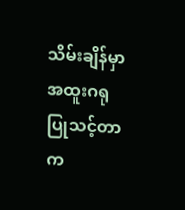သိမ်းချိန်မှာ အထူးဂရုပြုသင့်တာက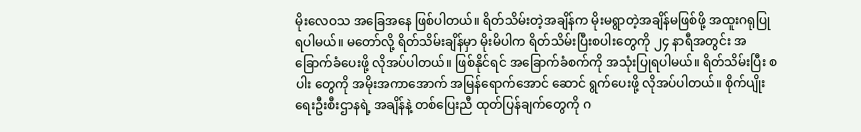မိုးလေဝသ အခြေအနေ ဖြစ်ပါတယ်။ ရိတ်သိမ်းတဲ့အချိန်က မိုးမရွာတဲ့အချိန်မဖြစ်ဖို့ အထူးဂရုပြုရပါမယ်။ မတော်လို့ ရိတ်သိမ်းချိန်မှာ မိုးမိပါက ရိတ်သိမ်းပြီးစပါးတွေကို ၂၄ နာရီအတွင်း အခြောက်ခံပေးဖို့ လိုအပ်ပါတယ်။ ဖြစ်နိုင်ရင် အခြောက်ခံစက်ကို အသုံးပြုရပါမယ်။ ရိတ်သိမ်းပြီး စပါး တွေကို အမိုးအကာအောက် အမြန်ရောက်အောင် ဆောင် ရွက်ပေးဖို့ လိုအပ်ပါတယ်။ စိုက်ပျိုးရေးဦးစီးဌာနရဲ့ အချိန်နဲ့ တစ်ပြေးညီ ထုတ်ပြန်ချက်တွေကို ဂ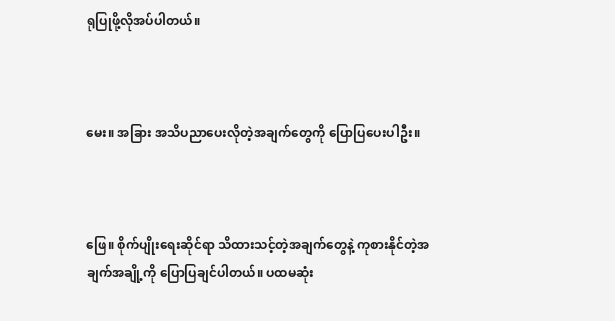ရုပြုဖို့လိုအပ်ပါတယ်။



မေး။ အခြား အသိပညာပေးလိုတဲ့အချက်တွေကို ပြောပြပေးပါဦး။



ဖြေ။ စိုက်ပျိုးရေးဆိုင်ရာ သိထားသင့်တဲ့အချက်တွေနဲ့ ကုစားနိုင်တဲ့အချက်အချို့ကို ပြောပြချင်ပါတယ်။ ပထမဆုံး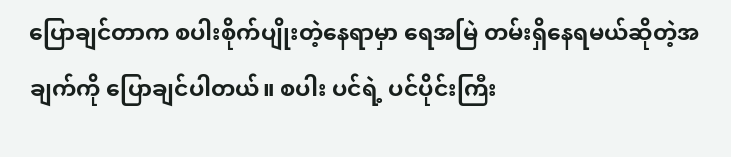ပြောချင်တာက စပါးစိုက်ပျိုးတဲ့နေရာမှာ ရေအမြဲ တမ်းရှိနေရမယ်ဆိုတဲ့အချက်ကို ပြောချင်ပါတယ်။ စပါး ပင်ရဲ့ ပင်ပိုင်းကြီး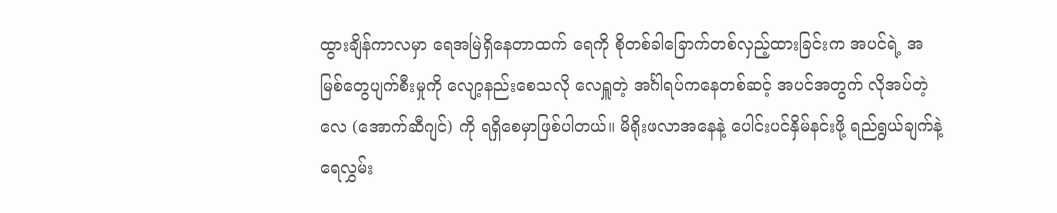ထွားချိန်ကာလမှာ ရေအမြဲရှိနေတာထက် ရေကို စိုတစ်ခါခြောက်တစ်လှည့်ထားခြင်းက အပင်ရဲ့ အမြစ်တွေပျက်စီးမှုကို လျော့နည်းစေသလို လေရှူတဲ့ အင်္ဂါရပ်ကနေတစ်ဆင့် အပင်အတွက် လိုအပ်တဲ့လေ (အောက်ဆီဂျင်) ကို ရရှိစေမှာဖြစ်ပါတယ်။ မိရိုးဖလာအနေနဲ့ ပေါင်းပင်နှိမ်နင်းဖို့ ရည်ရွယ်ချက်နဲ့ ရေလွှမ်း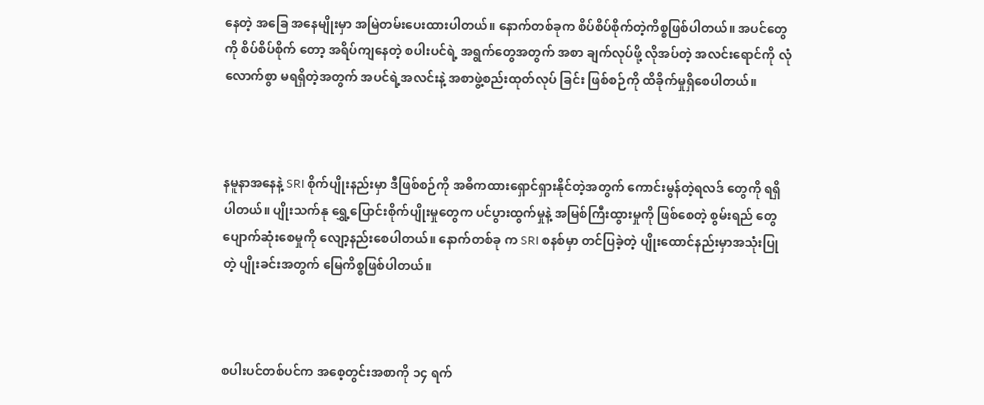နေတဲ့ အခြေ အနေမျိုးမှာ အမြဲတမ်းပေးထားပါတယ်။ နောက်တစ်ခုက စိပ်စိပ်စိုက်တဲ့ကိစ္စဖြစ်ပါတယ်။ အပင်တွေကို စိပ်စိပ်စိုက် တော့ အရိပ်ကျနေတဲ့ စပါးပင်ရဲ့ အရွက်တွေအတွက် အစာ ချက်လုပ်ဖို့ လိုအပ်တဲ့ အလင်းရောင်ကို လုံလောက်စွာ မရရှိတဲ့အတွက် အပင်ရဲ့အလင်းနဲ့ အစာဖွဲ့စည်းထုတ်လုပ် ခြင်း ဖြစ်စဉ်ကို ထိခိုက်မှုရှိစေပါတယ်။



နမူနာအနေနဲ့ SRI စိုက်ပျိုးနည်းမှာ ဒီဖြစ်စဉ်ကို အဓိကထားရှောင်ရှားနိုင်တဲ့အတွက် ကောင်းမွန်တဲ့ရလဒ် တွေကို ရရှိပါတယ်။ ပျိုးသက်နု ရွှေ့ပြောင်းစိုက်ပျိုးမှုတွေက ပင်ပွားထွက်မှုနဲ့ အမြစ်ကြီးထွားမှုကို ဖြစ်စေတဲ့ စွမ်းရည် တွေပျောက်ဆုံးစေမှုကို လျော့နည်းစေပါတယ်။ နောက်တစ်ခု က SRI စနစ်မှာ တင်ပြခဲ့တဲ့ ပျိုးထောင်နည်းမှာအသုံးပြုတဲ့ ပျိုးခင်းအတွက် မြေကိစ္စဖြစ်ပါတယ်။



စပါးပင်တစ်ပင်က အစေ့တွင်းအစာကို ၁၄ ရက်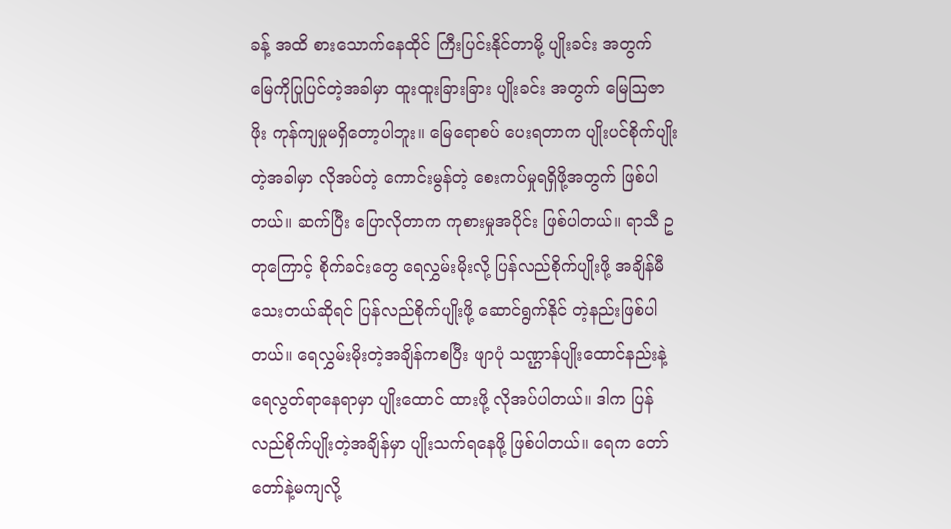ခန့် အထိ စားသောက်နေထိုင် ကြီးပြင်းနိုင်တာမို့ ပျိုးခင်း အတွက် မြေကိုပြုပြင်တဲ့အခါမှာ ထူးထူးခြားခြား ပျိုးခင်း အတွက် မြေသြဇာဖိုး ကုန်ကျမှုမရှိတော့ပါဘူး။ မြေရောစပ် ပေးရတာက ပျိုးပင်စိုက်ပျိုးတဲ့အခါမှာ လိုအပ်တဲ့ ကောင်းမွန်တဲ့ စေးကပ်မှုရရှိဖို့အတွက် ဖြစ်ပါတယ်။ ဆက်ပြီး ပြောလိုတာက ကုစားမှုအပိုင်း ဖြစ်ပါတယ်။ ရာသီ ဥတုကြောင့် စိုက်ခင်းတွေ ရေလွှမ်းမိုးလို့ ပြန်လည်စိုက်ပျိုးဖို့ အချိန်မီသေးတယ်ဆိုရင် ပြန်လည်စိုက်ပျိုးဖို့ ဆောင်ရွက်နိုင် တဲ့နည်းဖြစ်ပါတယ်။ ရေလွှမ်းမိုးတဲ့အချိန်ကစပြီး ဖျာပုံ သဏ္ဌာန်ပျိုးထောင်နည်းနဲ့ ရေလွတ်ရာနေရာမှာ ပျိုးထောင် ထားဖို့ လိုအပ်ပါတယ်။ ဒါက ပြန်လည်စိုက်ပျိုးတဲ့အချိန်မှာ ပျိုးသက်ရနေဖို့ ဖြစ်ပါတယ်။ ရေက တော်တော်နဲ့မကျလို့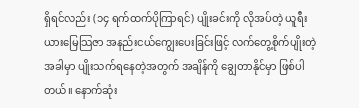ရှိရင်လည်း (၁၄ ရက်ထက်ပိုကြာရင်) ပျိုးခင်းကို လိုအပ်တဲ့ ယူရီးယားမြေသြဇာ အနည်းငယ်ကျွေးပေးခြင်းဖြင့် လက်တွေ့စိုက်ပျိုးတဲ့အခါမှာ ပျိုးသက်ရနေတဲ့အတွက် အချိန်ကို ချွေတာနိုင်မှာ ဖြစ်ပါတယ်။ နောက်ဆုံး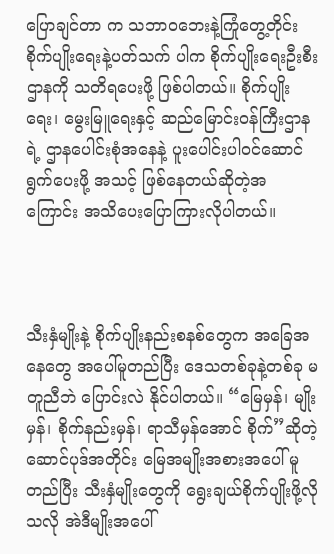ပြောချင်တာ က သဘာဝဘေးနဲ့ကြုံတွေ့တိုင်း စိုက်ပျိုးရေးနဲ့ပတ်သက် ပါက စိုက်ပျိုးရေးဦးစီးဌာနကို သတိရပေးဖို့ ဖြစ်ပါတယ်။ စိုက်ပျိုးရေး၊ မွေးမြူရေးနှင့် ဆည်မြောင်းဝန်ကြီးဌာနရဲ့ ဌာနပေါင်းစုံအနေနဲ့ ပူးပေါင်းပါဝင်ဆောင်ရွက်ပေးဖို့ အသင့် ဖြစ်နေတယ်ဆိုတဲ့အကြောင်း အသိပေးပြောကြားလိုပါတယ်။



သီးနှံမျိုးနဲ့ စိုက်ပျိုးနည်းစနစ်တွေက အခြေအနေတွေ အပေါ်မူတည်ပြီး ဒေသတစ်ခုနဲ့တစ်ခု မတူညီဘဲ ပြောင်းလဲ နိုင်ပါတယ်။ “မြေမှန်၊ မျိုးမှန်၊ စိုက်နည်းမှန်၊ ရာသီမှန်အောင် စိုက်”ဆိုတဲ့ ဆောင်ပုဒ်အတိုင်း မြေအမျိုးအစားအပေါ် မူတည်ပြီး သီးနှံမျိုးတွေကို ရွေးချယ်စိုက်ပျိုးဖို့လိုသလို အဲဒီမျိုးအပေါ်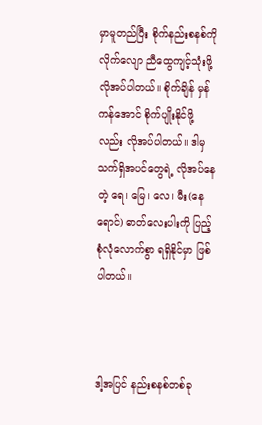မှာမူတည်ပြီး စိုက်နည်းစနစ်ကို လိုက်လျော ညီထွေကျင့်သုံးဖို့ လိုအပ်ပါတယ်။ စိုက်ချိန် မှန်ကန်အောင် စိုက်ပျိုးနိုင်ဖို့လည်း လိုအပ်ပါတယ်။ ဒါမှ သက်ရှိအပင်တွေရဲ့ လိုအပ်နေတဲ့ ရေ၊ မြေ၊ လေ၊ မီး(နေရောင်) ဓာတ်လေးပါးကို ပြည့်စုံလုံလောက်စွာ ရရှိနိုင်မှာ ဖြစ်ပါတယ်။



ဒါ့အပြင် နည်းစနစ်တစ်ခု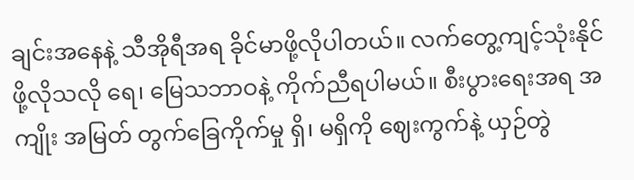ချင်းအနေနဲ့ သီအိုရီအရ ခိုင်မာဖို့လိုပါတယ်။ လက်တွေ့ကျင့်သုံးနိုင်ဖို့လိုသလို ရေ၊ မြေသဘာဝနဲ့ ကိုက်ညီရပါမယ်။ စီးပွားရေးအရ အကျိုး အမြတ် တွက်ခြေကိုက်မှု ရှိ၊ မရှိကို ဈေးကွက်နဲ့ ယှဉ်တွဲ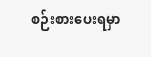စဉ်းစားပေးရမှာ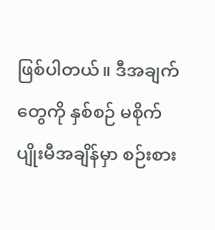ဖြစ်ပါတယ်။ ဒီအချက်တွေကို နှစ်စဉ် မစိုက်ပျိုးမီအချိန်မှာ စဉ်းစား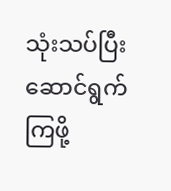သုံးသပ်ပြီး ဆောင်ရွက်ကြဖို့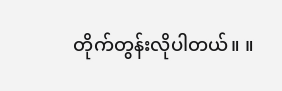တိုက်တွန်းလိုပါတယ်။ ။